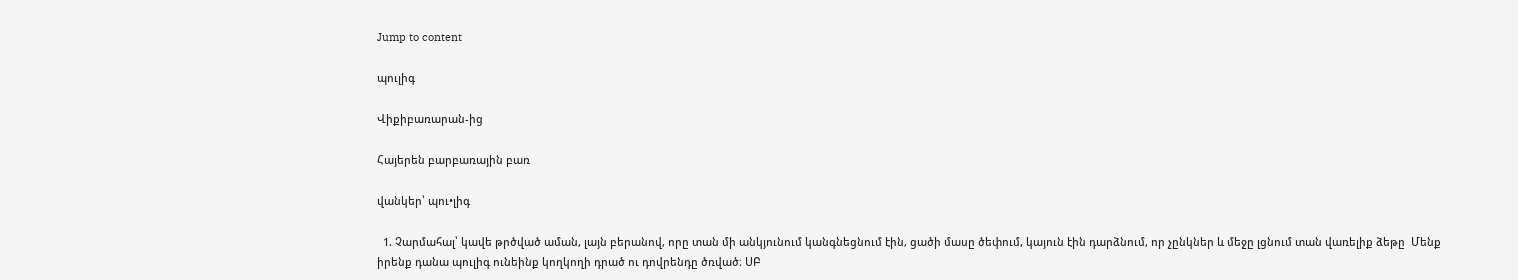Jump to content

պուլիգ

Վիքիբառարան-ից

Հայերեն բարբառային բառ

վանկեր՝ պու•լիգ

  1. Չարմահալ՝ կավե թրծված աման, լայն բերանով, որը տան մի անկյունում կանգնեցնում էին, ցածի մասը ծեփում, կայուն էին դարձնում, որ չընկներ և մեջը լցնում տան վառելիք ձեթը  Մենք իրենք դանա պուլիգ ունեինք կողկողի դրած ու դովրենդը ծռված։ ՍԲ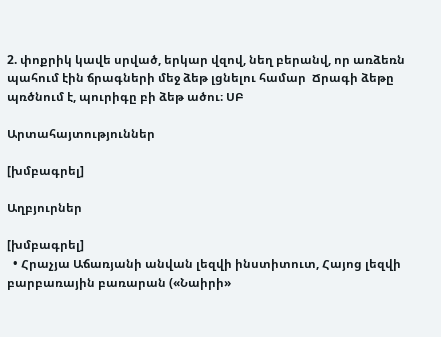2. փոքրիկ կավե սրված, երկար վզով, նեղ բերանվ, որ առձեռն պահում էին ճրագների մեջ ձեթ լցնելու համար  Ճրագի ձեթը պռծնում է, պուրիգը բի ձեթ ածու։ ՍԲ

Արտահայտություններ

[խմբագրել]

Աղբյուրներ

[խմբագրել]
  • Հրաչյա Աճառյանի անվան լեզվի ինստիտուտ, Հայոց լեզվի բարբառային բառարան («Նաիրի»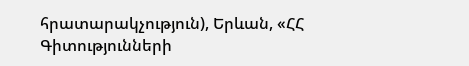հրատարակչություն), Երևան, «ՀՀ Գիտությունների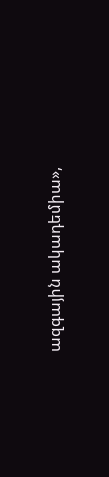ազգային ակադեմիա»,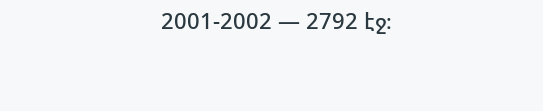2001-2002 — 2792 էջ։